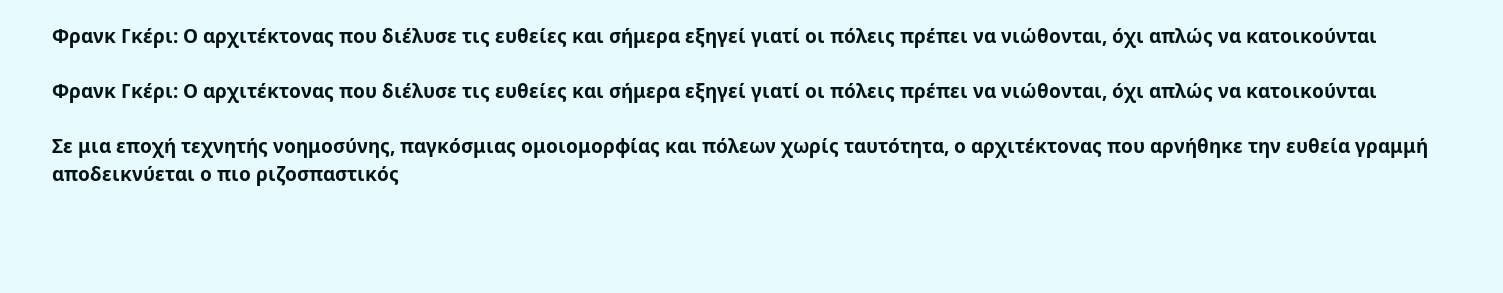Φρανκ Γκέρι: Ο αρχιτέκτονας που διέλυσε τις ευθείες και σήμερα εξηγεί γιατί οι πόλεις πρέπει να νιώθονται, όχι απλώς να κατοικούνται

Φρανκ Γκέρι: Ο αρχιτέκτονας που διέλυσε τις ευθείες και σήμερα εξηγεί γιατί οι πόλεις πρέπει να νιώθονται, όχι απλώς να κατοικούνται

Σε μια εποχή τεχνητής νοημοσύνης, παγκόσμιας ομοιομορφίας και πόλεων χωρίς ταυτότητα, ο αρχιτέκτονας που αρνήθηκε την ευθεία γραμμή αποδεικνύεται ο πιο ριζοσπαστικός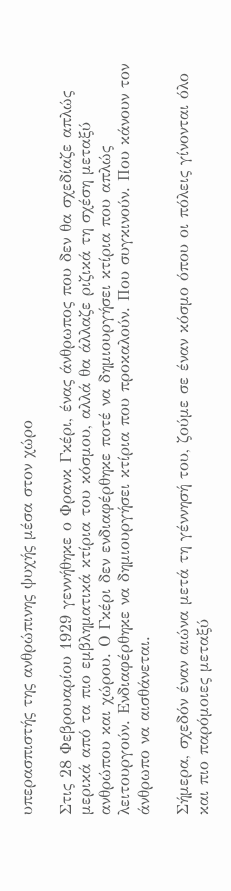υπερασπιστής της ανθρώπινης ψυχής μέσα στον χώρο

Στις 28 Φεβρουαρίου 1929 γεννήθηκε ο Φρανκ Γκέρι, ένας άνθρωπος που δεν θα σχεδίαζε απλώς μερικά από τα πιο εμβληματικά κτίρια του κόσμου, αλλά θα άλλαζε ριζικά τη σχέση μεταξύ ανθρώπου και χώρου. Ο Γκέρι δεν ενδιαφέρθηκε ποτέ να δημιουργήσει κτίρια που απλώς λειτουργούν. Ενδιαφέρθηκε να δημιουργήσει κτίρια που προκαλούν. Που συγκινούν. Που κάνουν τον άνθρωπο να αισθάνεται.

Σήμερα, σχεδόν έναν αιώνα μετά τη γέννησή του, ζούμε σε έναν κόσμο όπου οι πόλεις γίνονται όλο και πιο παρόμοιες μεταξύ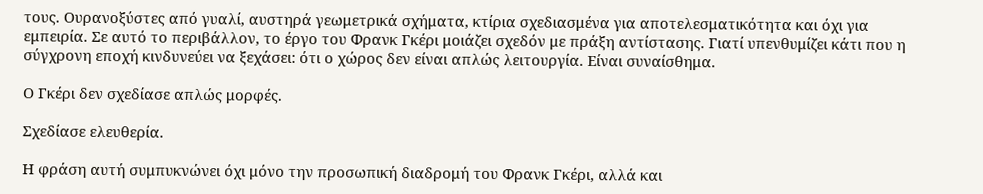τους. Ουρανοξύστες από γυαλί, αυστηρά γεωμετρικά σχήματα, κτίρια σχεδιασμένα για αποτελεσματικότητα και όχι για εμπειρία. Σε αυτό το περιβάλλον, το έργο του Φρανκ Γκέρι μοιάζει σχεδόν με πράξη αντίστασης. Γιατί υπενθυμίζει κάτι που η σύγχρονη εποχή κινδυνεύει να ξεχάσει: ότι ο χώρος δεν είναι απλώς λειτουργία. Είναι συναίσθημα.

Ο Γκέρι δεν σχεδίασε απλώς μορφές.

Σχεδίασε ελευθερία.

Η φράση αυτή συμπυκνώνει όχι μόνο την προσωπική διαδρομή του Φρανκ Γκέρι, αλλά και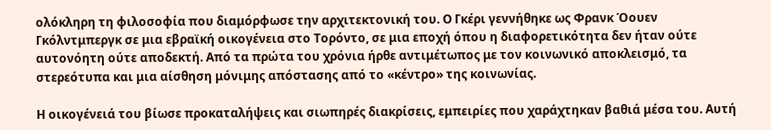ολόκληρη τη φιλοσοφία που διαμόρφωσε την αρχιτεκτονική του. Ο Γκέρι γεννήθηκε ως Φρανκ Όουεν Γκόλντμπεργκ σε μια εβραϊκή οικογένεια στο Τορόντο, σε μια εποχή όπου η διαφορετικότητα δεν ήταν ούτε αυτονόητη ούτε αποδεκτή. Από τα πρώτα του χρόνια ήρθε αντιμέτωπος με τον κοινωνικό αποκλεισμό, τα στερεότυπα και μια αίσθηση μόνιμης απόστασης από το «κέντρο» της κοινωνίας.

Η οικογένειά του βίωσε προκαταλήψεις και σιωπηρές διακρίσεις, εμπειρίες που χαράχτηκαν βαθιά μέσα του. Αυτή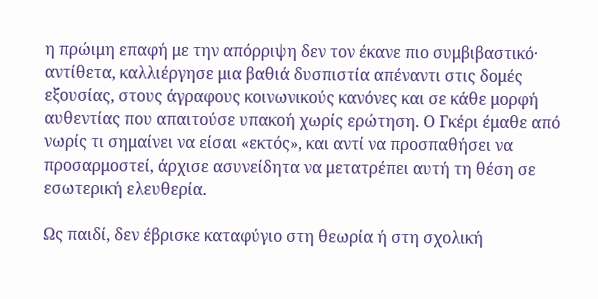η πρώιμη επαφή με την απόρριψη δεν τον έκανε πιο συμβιβαστικό· αντίθετα, καλλιέργησε μια βαθιά δυσπιστία απέναντι στις δομές εξουσίας, στους άγραφους κοινωνικούς κανόνες και σε κάθε μορφή αυθεντίας που απαιτούσε υπακοή χωρίς ερώτηση. Ο Γκέρι έμαθε από νωρίς τι σημαίνει να είσαι «εκτός», και αντί να προσπαθήσει να προσαρμοστεί, άρχισε ασυνείδητα να μετατρέπει αυτή τη θέση σε εσωτερική ελευθερία.

Ως παιδί, δεν έβρισκε καταφύγιο στη θεωρία ή στη σχολική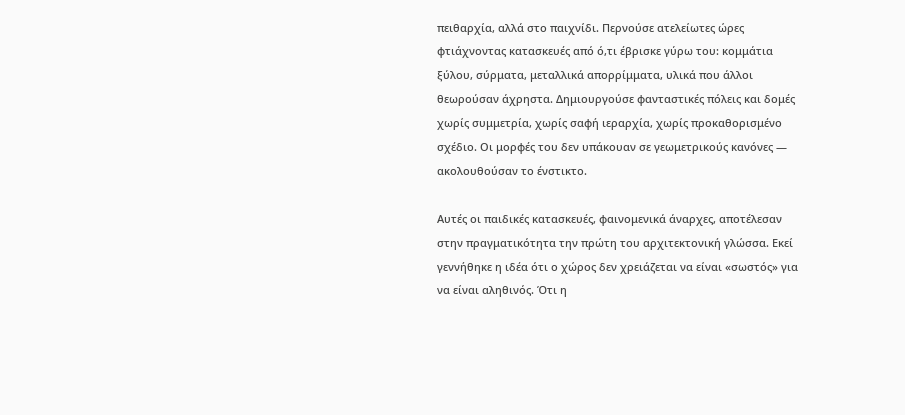πειθαρχία, αλλά στο παιχνίδι. Περνούσε ατελείωτες ώρες φτιάχνοντας κατασκευές από ό,τι έβρισκε γύρω του: κομμάτια ξύλου, σύρματα, μεταλλικά απορρίμματα, υλικά που άλλοι θεωρούσαν άχρηστα. Δημιουργούσε φανταστικές πόλεις και δομές χωρίς συμμετρία, χωρίς σαφή ιεραρχία, χωρίς προκαθορισμένο σχέδιο. Οι μορφές του δεν υπάκουαν σε γεωμετρικούς κανόνες — ακολουθούσαν το ένστικτο.

Αυτές οι παιδικές κατασκευές, φαινομενικά άναρχες, αποτέλεσαν στην πραγματικότητα την πρώτη του αρχιτεκτονική γλώσσα. Εκεί γεννήθηκε η ιδέα ότι ο χώρος δεν χρειάζεται να είναι «σωστός» για να είναι αληθινός. Ότι η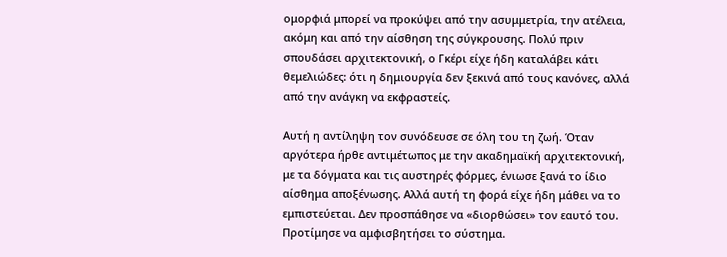ομορφιά μπορεί να προκύψει από την ασυμμετρία, την ατέλεια, ακόμη και από την αίσθηση της σύγκρουσης. Πολύ πριν σπουδάσει αρχιτεκτονική, ο Γκέρι είχε ήδη καταλάβει κάτι θεμελιώδες: ότι η δημιουργία δεν ξεκινά από τους κανόνες, αλλά από την ανάγκη να εκφραστείς.

Αυτή η αντίληψη τον συνόδευσε σε όλη του τη ζωή. Όταν αργότερα ήρθε αντιμέτωπος με την ακαδημαϊκή αρχιτεκτονική, με τα δόγματα και τις αυστηρές φόρμες, ένιωσε ξανά το ίδιο αίσθημα αποξένωσης. Αλλά αυτή τη φορά είχε ήδη μάθει να το εμπιστεύεται. Δεν προσπάθησε να «διορθώσει» τον εαυτό του. Προτίμησε να αμφισβητήσει το σύστημα.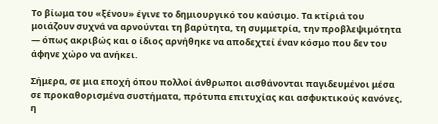Το βίωμα του «ξένου» έγινε το δημιουργικό του καύσιμο. Τα κτίριά του μοιάζουν συχνά να αρνούνται τη βαρύτητα, τη συμμετρία, την προβλεψιμότητα — όπως ακριβώς και ο ίδιος αρνήθηκε να αποδεχτεί έναν κόσμο που δεν του άφηνε χώρο να ανήκει.

Σήμερα, σε μια εποχή όπου πολλοί άνθρωποι αισθάνονται παγιδευμένοι μέσα σε προκαθορισμένα συστήματα, πρότυπα επιτυχίας και ασφυκτικούς κανόνες, η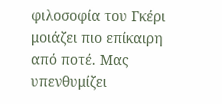φιλοσοφία του Γκέρι μοιάζει πιο επίκαιρη από ποτέ. Μας υπενθυμίζει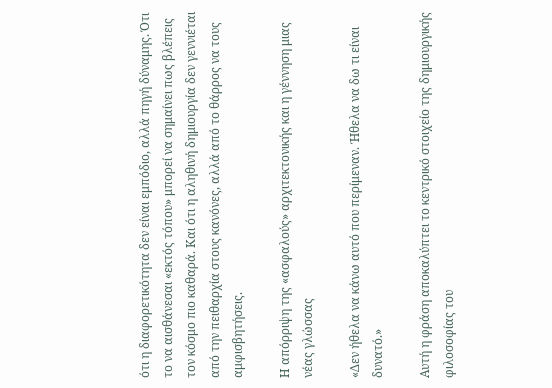ότι η διαφορετικότητα δεν είναι εμπόδιο, αλλά πηγή δύναμης. Ότι το να αισθάνεσαι «εκτός τόπου» μπορεί να σημαίνει πως βλέπεις τον κόσμο πιο καθαρά. Και ότι η αληθινή δημιουργία δεν γεννιέται από την πειθαρχία στους κανόνες, αλλά από το θάρρος να τους αμφισβητήσεις.

Η απόρριψη της «ασφαλούς» αρχιτεκτονικής και η γέννηση μιας νέας γλώσσας

«Δεν ήθελα να κάνω αυτό που περίμεναν. Ήθελα να δω τι είναι δυνατό.»

Αυτή η φράση αποκαλύπτει το κεντρικό στοιχείο της δημιουργικής φιλοσοφίας του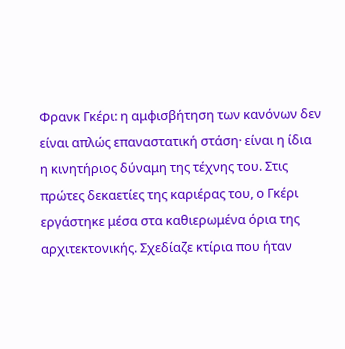Φρανκ Γκέρι: η αμφισβήτηση των κανόνων δεν είναι απλώς επαναστατική στάση· είναι η ίδια η κινητήριος δύναμη της τέχνης του. Στις πρώτες δεκαετίες της καριέρας του, ο Γκέρι εργάστηκε μέσα στα καθιερωμένα όρια της αρχιτεκτονικής. Σχεδίαζε κτίρια που ήταν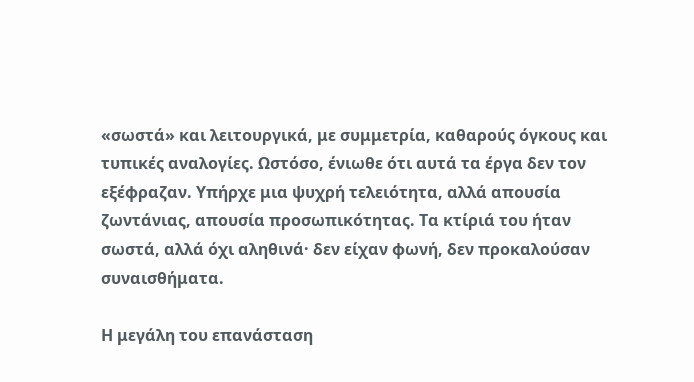«σωστά» και λειτουργικά, με συμμετρία, καθαρούς όγκους και τυπικές αναλογίες. Ωστόσο, ένιωθε ότι αυτά τα έργα δεν τον εξέφραζαν. Υπήρχε μια ψυχρή τελειότητα, αλλά απουσία ζωντάνιας, απουσία προσωπικότητας. Τα κτίριά του ήταν σωστά, αλλά όχι αληθινά· δεν είχαν φωνή, δεν προκαλούσαν συναισθήματα.

Η μεγάλη του επανάσταση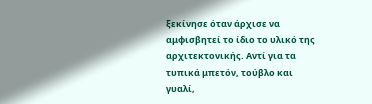ξεκίνησε όταν άρχισε να αμφισβητεί το ίδιο το υλικό της αρχιτεκτονικής. Αντί για τα τυπικά μπετόν, τούβλο και γυαλί,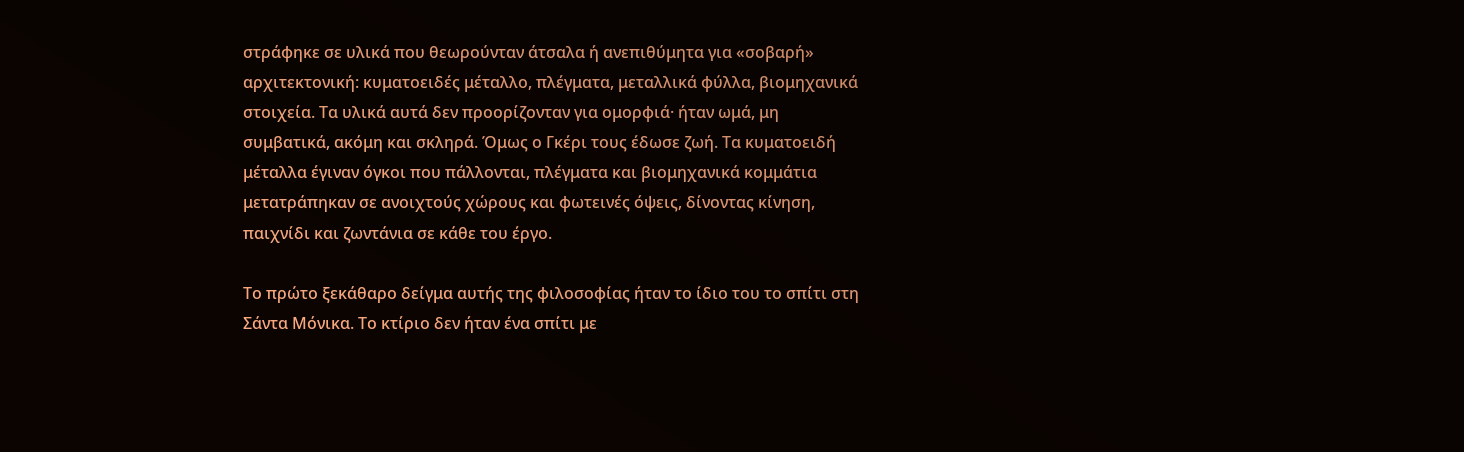στράφηκε σε υλικά που θεωρούνταν άτσαλα ή ανεπιθύμητα για «σοβαρή» αρχιτεκτονική: κυματοειδές μέταλλο, πλέγματα, μεταλλικά φύλλα, βιομηχανικά στοιχεία. Τα υλικά αυτά δεν προορίζονταν για ομορφιά· ήταν ωμά, μη συμβατικά, ακόμη και σκληρά. Όμως ο Γκέρι τους έδωσε ζωή. Τα κυματοειδή μέταλλα έγιναν όγκοι που πάλλονται, πλέγματα και βιομηχανικά κομμάτια μετατράπηκαν σε ανοιχτούς χώρους και φωτεινές όψεις, δίνοντας κίνηση, παιχνίδι και ζωντάνια σε κάθε του έργο.

Το πρώτο ξεκάθαρο δείγμα αυτής της φιλοσοφίας ήταν το ίδιο του το σπίτι στη Σάντα Μόνικα. Το κτίριο δεν ήταν ένα σπίτι με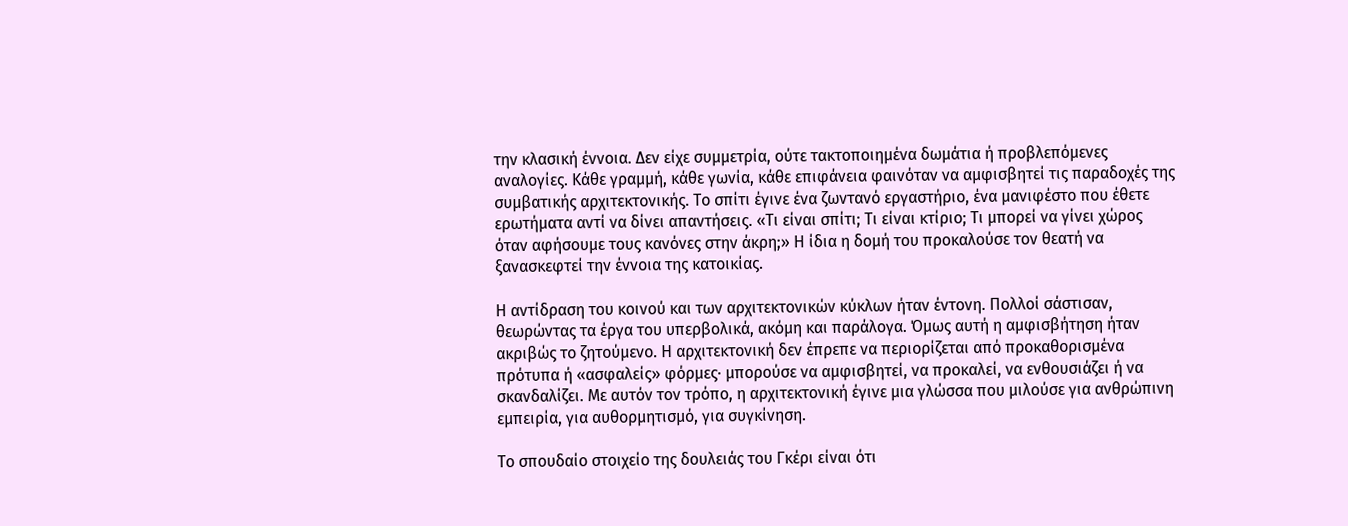την κλασική έννοια. Δεν είχε συμμετρία, ούτε τακτοποιημένα δωμάτια ή προβλεπόμενες αναλογίες. Κάθε γραμμή, κάθε γωνία, κάθε επιφάνεια φαινόταν να αμφισβητεί τις παραδοχές της συμβατικής αρχιτεκτονικής. Το σπίτι έγινε ένα ζωντανό εργαστήριο, ένα μανιφέστο που έθετε ερωτήματα αντί να δίνει απαντήσεις. «Τι είναι σπίτι; Τι είναι κτίριο; Τι μπορεί να γίνει χώρος όταν αφήσουμε τους κανόνες στην άκρη;» Η ίδια η δομή του προκαλούσε τον θεατή να ξανασκεφτεί την έννοια της κατοικίας.

Η αντίδραση του κοινού και των αρχιτεκτονικών κύκλων ήταν έντονη. Πολλοί σάστισαν, θεωρώντας τα έργα του υπερβολικά, ακόμη και παράλογα. Όμως αυτή η αμφισβήτηση ήταν ακριβώς το ζητούμενο. Η αρχιτεκτονική δεν έπρεπε να περιορίζεται από προκαθορισμένα πρότυπα ή «ασφαλείς» φόρμες· μπορούσε να αμφισβητεί, να προκαλεί, να ενθουσιάζει ή να σκανδαλίζει. Με αυτόν τον τρόπο, η αρχιτεκτονική έγινε μια γλώσσα που μιλούσε για ανθρώπινη εμπειρία, για αυθορμητισμό, για συγκίνηση.

Το σπουδαίο στοιχείο της δουλειάς του Γκέρι είναι ότι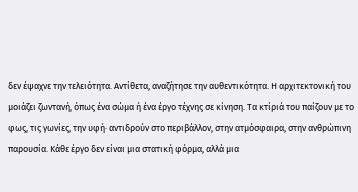δεν έψαχνε την τελειότητα. Αντίθετα, αναζήτησε την αυθεντικότητα. Η αρχιτεκτονική του μοιάζει ζωντανή, όπως ένα σώμα ή ένα έργο τέχνης σε κίνηση. Τα κτίριά του παίζουν με το φως, τις γωνίες, την υφή· αντιδρούν στο περιβάλλον, στην ατμόσφαιρα, στην ανθρώπινη παρουσία. Κάθε έργο δεν είναι μια στατική φόρμα, αλλά μια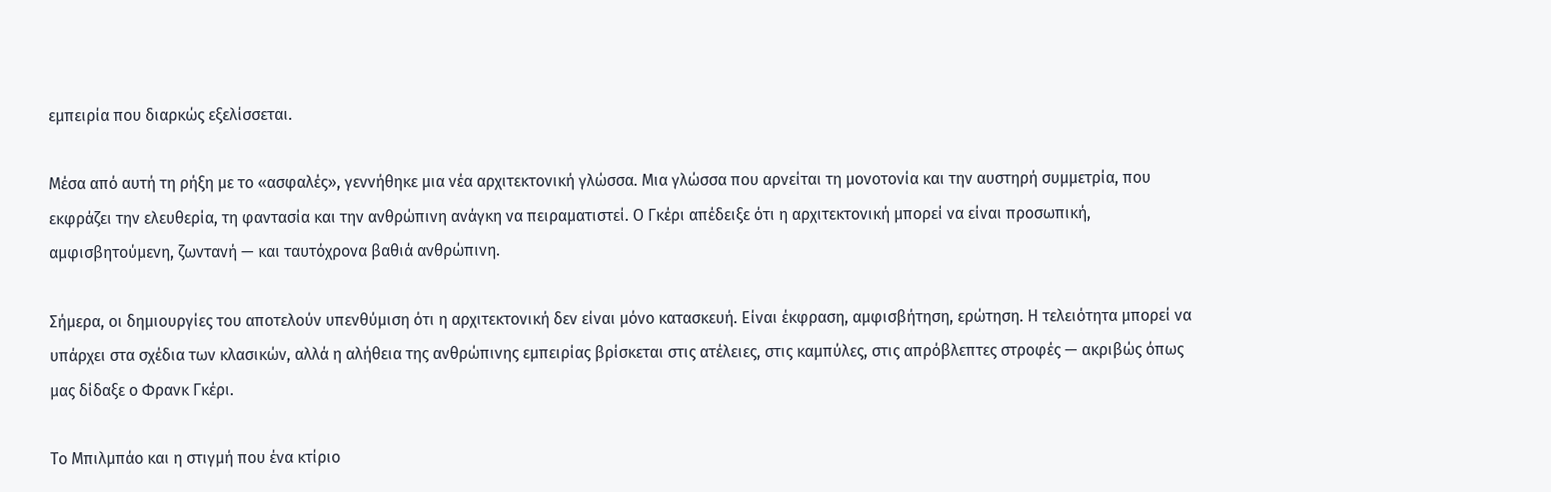εμπειρία που διαρκώς εξελίσσεται.

Μέσα από αυτή τη ρήξη με το «ασφαλές», γεννήθηκε μια νέα αρχιτεκτονική γλώσσα. Μια γλώσσα που αρνείται τη μονοτονία και την αυστηρή συμμετρία, που εκφράζει την ελευθερία, τη φαντασία και την ανθρώπινη ανάγκη να πειραματιστεί. Ο Γκέρι απέδειξε ότι η αρχιτεκτονική μπορεί να είναι προσωπική, αμφισβητούμενη, ζωντανή — και ταυτόχρονα βαθιά ανθρώπινη.

Σήμερα, οι δημιουργίες του αποτελούν υπενθύμιση ότι η αρχιτεκτονική δεν είναι μόνο κατασκευή. Είναι έκφραση, αμφισβήτηση, ερώτηση. Η τελειότητα μπορεί να υπάρχει στα σχέδια των κλασικών, αλλά η αλήθεια της ανθρώπινης εμπειρίας βρίσκεται στις ατέλειες, στις καμπύλες, στις απρόβλεπτες στροφές — ακριβώς όπως μας δίδαξε ο Φρανκ Γκέρι.

Το Μπιλμπάο και η στιγμή που ένα κτίριο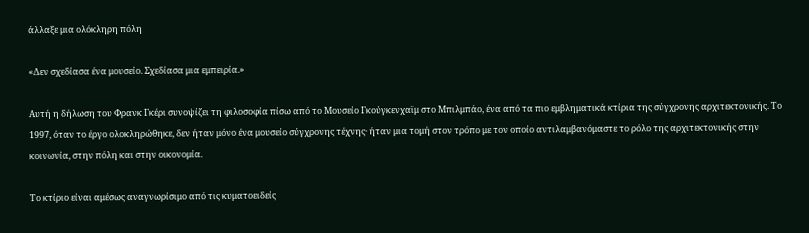άλλαξε μια ολόκληρη πόλη

«Δεν σχεδίασα ένα μουσείο. Σχεδίασα μια εμπειρία.»

Αυτή η δήλωση του Φρανκ Γκέρι συνοψίζει τη φιλοσοφία πίσω από το Μουσείο Γκούγκενχαϊμ στο Μπιλμπάο, ένα από τα πιο εμβληματικά κτίρια της σύγχρονης αρχιτεκτονικής. Το 1997, όταν το έργο ολοκληρώθηκε, δεν ήταν μόνο ένα μουσείο σύγχρονης τέχνης· ήταν μια τομή στον τρόπο με τον οποίο αντιλαμβανόμαστε το ρόλο της αρχιτεκτονικής στην κοινωνία, στην πόλη και στην οικονομία.

Το κτίριο είναι αμέσως αναγνωρίσιμο από τις κυματοειδείς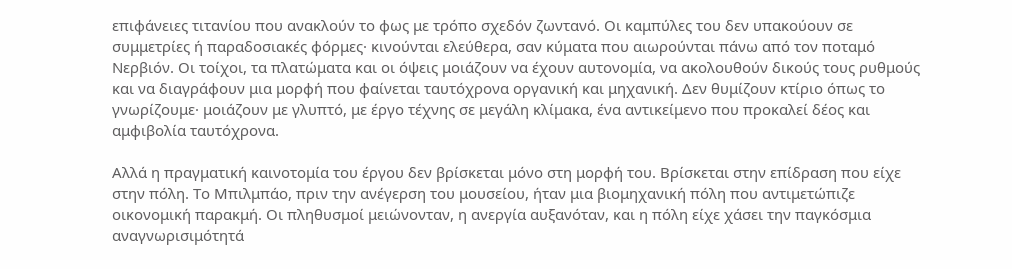επιφάνειες τιτανίου που ανακλούν το φως με τρόπο σχεδόν ζωντανό. Οι καμπύλες του δεν υπακούουν σε συμμετρίες ή παραδοσιακές φόρμες· κινούνται ελεύθερα, σαν κύματα που αιωρούνται πάνω από τον ποταμό Νερβιόν. Οι τοίχοι, τα πλατώματα και οι όψεις μοιάζουν να έχουν αυτονομία, να ακολουθούν δικούς τους ρυθμούς και να διαγράφουν μια μορφή που φαίνεται ταυτόχρονα οργανική και μηχανική. Δεν θυμίζουν κτίριο όπως το γνωρίζουμε· μοιάζουν με γλυπτό, με έργο τέχνης σε μεγάλη κλίμακα, ένα αντικείμενο που προκαλεί δέος και αμφιβολία ταυτόχρονα.

Αλλά η πραγματική καινοτομία του έργου δεν βρίσκεται μόνο στη μορφή του. Βρίσκεται στην επίδραση που είχε στην πόλη. Το Μπιλμπάο, πριν την ανέγερση του μουσείου, ήταν μια βιομηχανική πόλη που αντιμετώπιζε οικονομική παρακμή. Οι πληθυσμοί μειώνονταν, η ανεργία αυξανόταν, και η πόλη είχε χάσει την παγκόσμια αναγνωρισιμότητά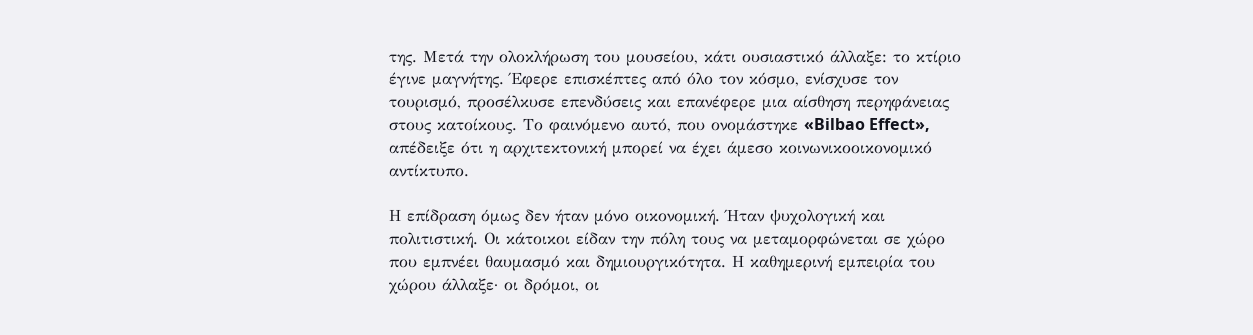της. Μετά την ολοκλήρωση του μουσείου, κάτι ουσιαστικό άλλαξε: το κτίριο έγινε μαγνήτης. Έφερε επισκέπτες από όλο τον κόσμο, ενίσχυσε τον τουρισμό, προσέλκυσε επενδύσεις και επανέφερε μια αίσθηση περηφάνειας στους κατοίκους. Το φαινόμενο αυτό, που ονομάστηκε «Bilbao Effect», απέδειξε ότι η αρχιτεκτονική μπορεί να έχει άμεσο κοινωνικοοικονομικό αντίκτυπο.

Η επίδραση όμως δεν ήταν μόνο οικονομική. Ήταν ψυχολογική και πολιτιστική. Οι κάτοικοι είδαν την πόλη τους να μεταμορφώνεται σε χώρο που εμπνέει θαυμασμό και δημιουργικότητα. Η καθημερινή εμπειρία του χώρου άλλαξε· οι δρόμοι, οι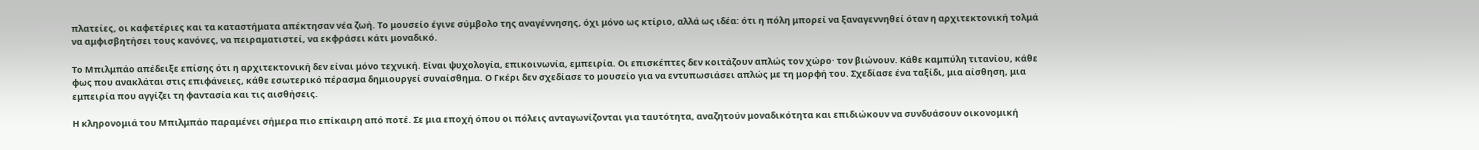πλατείες, οι καφετέριες και τα καταστήματα απέκτησαν νέα ζωή. Το μουσείο έγινε σύμβολο της αναγέννησης, όχι μόνο ως κτίριο, αλλά ως ιδέα: ότι η πόλη μπορεί να ξαναγεννηθεί όταν η αρχιτεκτονική τολμά να αμφισβητήσει τους κανόνες, να πειραματιστεί, να εκφράσει κάτι μοναδικό.

Το Μπιλμπάο απέδειξε επίσης ότι η αρχιτεκτονική δεν είναι μόνο τεχνική. Είναι ψυχολογία, επικοινωνία, εμπειρία. Οι επισκέπτες δεν κοιτάζουν απλώς τον χώρο· τον βιώνουν. Κάθε καμπύλη τιτανίου, κάθε φως που ανακλάται στις επιφάνειες, κάθε εσωτερικό πέρασμα δημιουργεί συναίσθημα. Ο Γκέρι δεν σχεδίασε το μουσείο για να εντυπωσιάσει απλώς με τη μορφή του. Σχεδίασε ένα ταξίδι, μια αίσθηση, μια εμπειρία που αγγίζει τη φαντασία και τις αισθήσεις.

Η κληρονομιά του Μπιλμπάο παραμένει σήμερα πιο επίκαιρη από ποτέ. Σε μια εποχή όπου οι πόλεις ανταγωνίζονται για ταυτότητα, αναζητούν μοναδικότητα και επιδιώκουν να συνδυάσουν οικονομική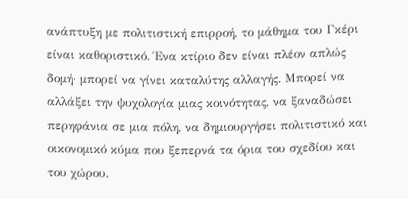ανάπτυξη με πολιτιστική επιρροή, το μάθημα του Γκέρι είναι καθοριστικό. Ένα κτίριο δεν είναι πλέον απλώς δομή· μπορεί να γίνει καταλύτης αλλαγής. Μπορεί να αλλάξει την ψυχολογία μιας κοινότητας, να ξαναδώσει περηφάνια σε μια πόλη, να δημιουργήσει πολιτιστικό και οικονομικό κύμα που ξεπερνά τα όρια του σχεδίου και του χώρου.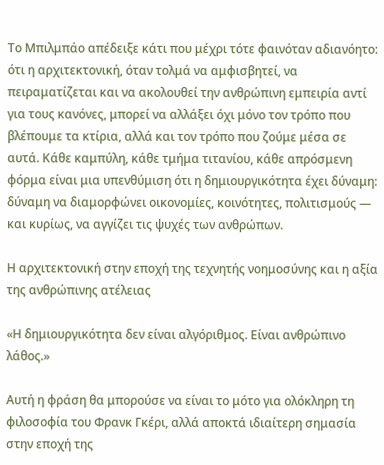Το Μπιλμπάο απέδειξε κάτι που μέχρι τότε φαινόταν αδιανόητο: ότι η αρχιτεκτονική, όταν τολμά να αμφισβητεί, να πειραματίζεται και να ακολουθεί την ανθρώπινη εμπειρία αντί για τους κανόνες, μπορεί να αλλάξει όχι μόνο τον τρόπο που βλέπουμε τα κτίρια, αλλά και τον τρόπο που ζούμε μέσα σε αυτά. Κάθε καμπύλη, κάθε τμήμα τιτανίου, κάθε απρόσμενη φόρμα είναι μια υπενθύμιση ότι η δημιουργικότητα έχει δύναμη: δύναμη να διαμορφώνει οικονομίες, κοινότητες, πολιτισμούς — και κυρίως, να αγγίζει τις ψυχές των ανθρώπων.

Η αρχιτεκτονική στην εποχή της τεχνητής νοημοσύνης και η αξία της ανθρώπινης ατέλειας

«Η δημιουργικότητα δεν είναι αλγόριθμος. Είναι ανθρώπινο λάθος.»

Αυτή η φράση θα μπορούσε να είναι το μότο για ολόκληρη τη φιλοσοφία του Φρανκ Γκέρι, αλλά αποκτά ιδιαίτερη σημασία στην εποχή της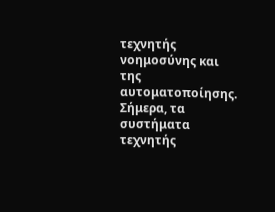τεχνητής νοημοσύνης και της αυτοματοποίησης. Σήμερα, τα συστήματα τεχνητής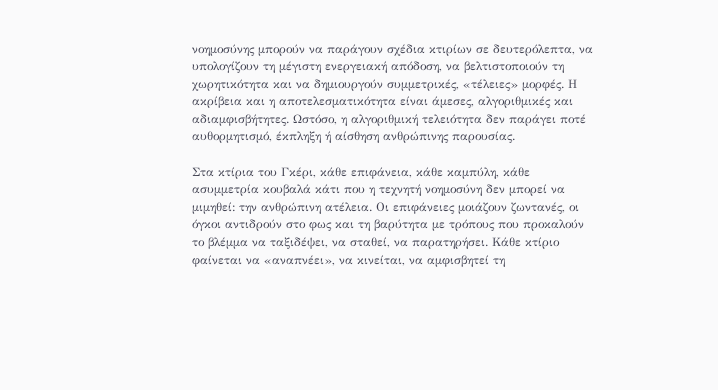νοημοσύνης μπορούν να παράγουν σχέδια κτιρίων σε δευτερόλεπτα, να υπολογίζουν τη μέγιστη ενεργειακή απόδοση, να βελτιστοποιούν τη χωρητικότητα και να δημιουργούν συμμετρικές, «τέλειες» μορφές. Η ακρίβεια και η αποτελεσματικότητα είναι άμεσες, αλγοριθμικές και αδιαμφισβήτητες. Ωστόσο, η αλγοριθμική τελειότητα δεν παράγει ποτέ αυθορμητισμό, έκπληξη ή αίσθηση ανθρώπινης παρουσίας.

Στα κτίρια του Γκέρι, κάθε επιφάνεια, κάθε καμπύλη, κάθε ασυμμετρία κουβαλά κάτι που η τεχνητή νοημοσύνη δεν μπορεί να μιμηθεί: την ανθρώπινη ατέλεια. Οι επιφάνειες μοιάζουν ζωντανές, οι όγκοι αντιδρούν στο φως και τη βαρύτητα με τρόπους που προκαλούν το βλέμμα να ταξιδέψει, να σταθεί, να παρατηρήσει. Κάθε κτίριο φαίνεται να «αναπνέει», να κινείται, να αμφισβητεί τη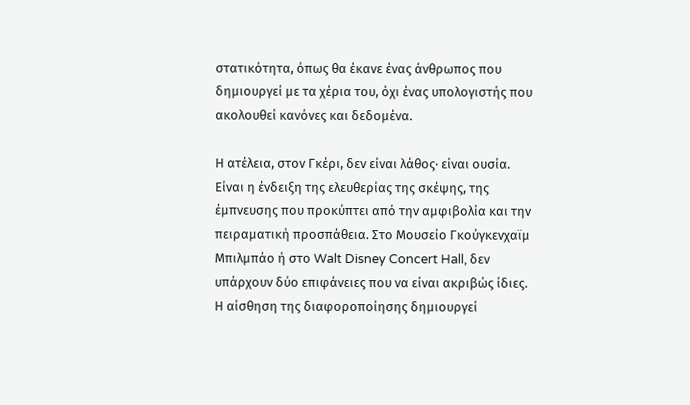στατικότητα, όπως θα έκανε ένας άνθρωπος που δημιουργεί με τα χέρια του, όχι ένας υπολογιστής που ακολουθεί κανόνες και δεδομένα.

Η ατέλεια, στον Γκέρι, δεν είναι λάθος· είναι ουσία. Είναι η ένδειξη της ελευθερίας της σκέψης, της έμπνευσης που προκύπτει από την αμφιβολία και την πειραματική προσπάθεια. Στο Μουσείο Γκούγκενχαϊμ Μπιλμπάο ή στο Walt Disney Concert Hall, δεν υπάρχουν δύο επιφάνειες που να είναι ακριβώς ίδιες. Η αίσθηση της διαφοροποίησης δημιουργεί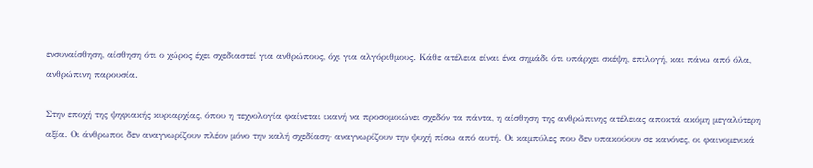ενσυναίσθηση, αίσθηση ότι ο χώρος έχει σχεδιαστεί για ανθρώπους, όχι για αλγόριθμους. Κάθε ατέλεια είναι ένα σημάδι ότι υπάρχει σκέψη, επιλογή, και πάνω από όλα, ανθρώπινη παρουσία.

Στην εποχή της ψηφιακής κυριαρχίας, όπου η τεχνολογία φαίνεται ικανή να προσομοιώνει σχεδόν τα πάντα, η αίσθηση της ανθρώπινης ατέλειας αποκτά ακόμη μεγαλύτερη αξία. Οι άνθρωποι δεν αναγνωρίζουν πλέον μόνο την καλή σχεδίαση· αναγνωρίζουν την ψυχή πίσω από αυτή. Οι καμπύλες που δεν υπακούουν σε κανόνες, οι φαινομενικά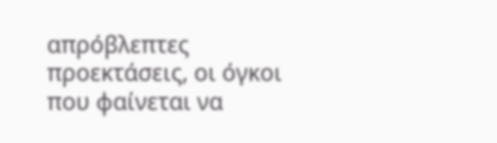απρόβλεπτες προεκτάσεις, οι όγκοι που φαίνεται να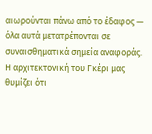αιωρούνται πάνω από το έδαφος — όλα αυτά μετατρέπονται σε συναισθηματικά σημεία αναφοράς. Η αρχιτεκτονική του Γκέρι μας θυμίζει ότι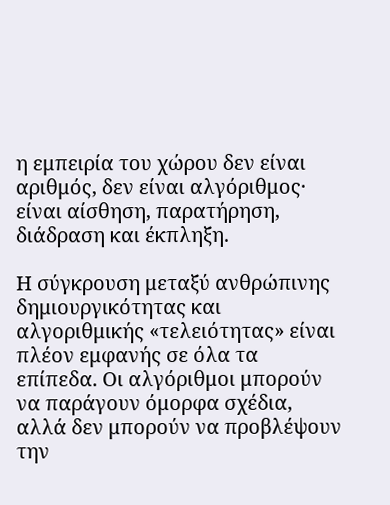η εμπειρία του χώρου δεν είναι αριθμός, δεν είναι αλγόριθμος· είναι αίσθηση, παρατήρηση, διάδραση και έκπληξη.

Η σύγκρουση μεταξύ ανθρώπινης δημιουργικότητας και αλγοριθμικής «τελειότητας» είναι πλέον εμφανής σε όλα τα επίπεδα. Οι αλγόριθμοι μπορούν να παράγουν όμορφα σχέδια, αλλά δεν μπορούν να προβλέψουν την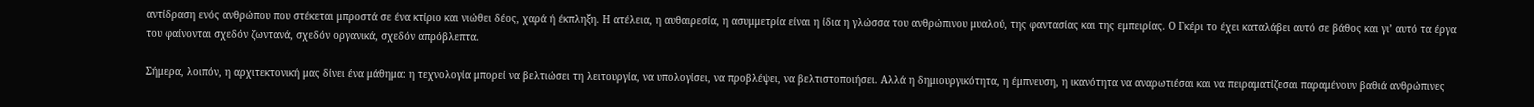αντίδραση ενός ανθρώπου που στέκεται μπροστά σε ένα κτίριο και νιώθει δέος, χαρά ή έκπληξη. Η ατέλεια, η αυθαιρεσία, η ασυμμετρία είναι η ίδια η γλώσσα του ανθρώπινου μυαλού, της φαντασίας και της εμπειρίας. Ο Γκέρι το έχει καταλάβει αυτό σε βάθος και γι’ αυτό τα έργα του φαίνονται σχεδόν ζωντανά, σχεδόν οργανικά, σχεδόν απρόβλεπτα.

Σήμερα, λοιπόν, η αρχιτεκτονική μας δίνει ένα μάθημα: η τεχνολογία μπορεί να βελτιώσει τη λειτουργία, να υπολογίσει, να προβλέψει, να βελτιστοποιήσει. Αλλά η δημιουργικότητα, η έμπνευση, η ικανότητα να αναρωτιέσαι και να πειραματίζεσαι παραμένουν βαθιά ανθρώπινες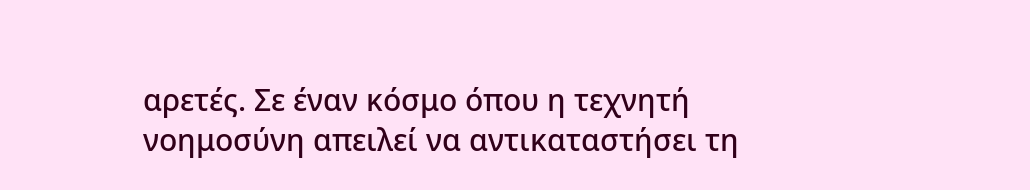αρετές. Σε έναν κόσμο όπου η τεχνητή νοημοσύνη απειλεί να αντικαταστήσει τη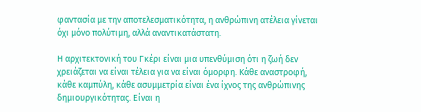φαντασία με την αποτελεσματικότητα, η ανθρώπινη ατέλεια γίνεται όχι μόνο πολύτιμη, αλλά αναντικατάστατη.

Η αρχιτεκτονική του Γκέρι είναι μια υπενθύμιση ότι η ζωή δεν χρειάζεται να είναι τέλεια για να είναι όμορφη. Κάθε αναστροφή, κάθε καμπύλη, κάθε ασυμμετρία είναι ένα ίχνος της ανθρώπινης δημιουργικότητας. Είναι η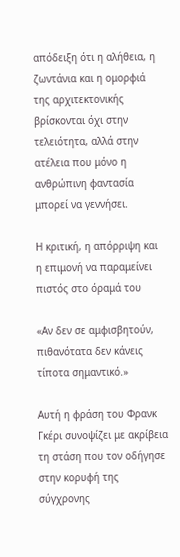απόδειξη ότι η αλήθεια, η ζωντάνια και η ομορφιά της αρχιτεκτονικής βρίσκονται όχι στην τελειότητα, αλλά στην ατέλεια που μόνο η ανθρώπινη φαντασία μπορεί να γεννήσει.

Η κριτική, η απόρριψη και η επιμονή να παραμείνει πιστός στο όραμά του

«Αν δεν σε αμφισβητούν, πιθανότατα δεν κάνεις τίποτα σημαντικό.»

Αυτή η φράση του Φρανκ Γκέρι συνοψίζει με ακρίβεια τη στάση που τον οδήγησε στην κορυφή της σύγχρονης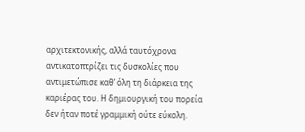αρχιτεκτονικής, αλλά ταυτόχρονα αντικατοπτρίζει τις δυσκολίες που αντιμετώπισε καθ’ όλη τη διάρκεια της καριέρας του. Η δημιουργική του πορεία δεν ήταν ποτέ γραμμική ούτε εύκολη.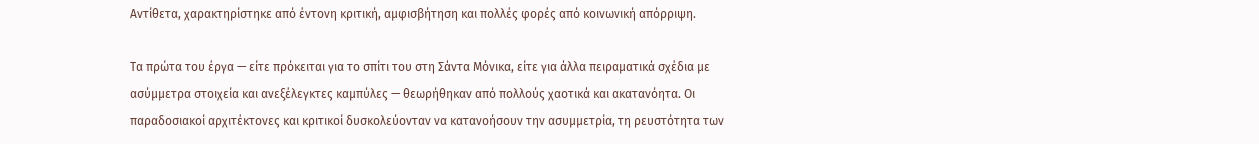Αντίθετα, χαρακτηρίστηκε από έντονη κριτική, αμφισβήτηση και πολλές φορές από κοινωνική απόρριψη.

Τα πρώτα του έργα — είτε πρόκειται για το σπίτι του στη Σάντα Μόνικα, είτε για άλλα πειραματικά σχέδια με ασύμμετρα στοιχεία και ανεξέλεγκτες καμπύλες — θεωρήθηκαν από πολλούς χαοτικά και ακατανόητα. Οι παραδοσιακοί αρχιτέκτονες και κριτικοί δυσκολεύονταν να κατανοήσουν την ασυμμετρία, τη ρευστότητα των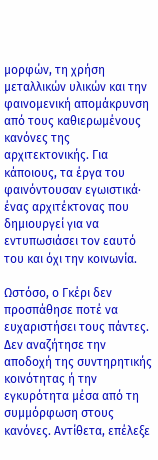μορφών, τη χρήση μεταλλικών υλικών και την φαινομενική απομάκρυνση από τους καθιερωμένους κανόνες της αρχιτεκτονικής. Για κάποιους, τα έργα του φαινόντουσαν εγωιστικά· ένας αρχιτέκτονας που δημιουργεί για να εντυπωσιάσει τον εαυτό του και όχι την κοινωνία.

Ωστόσο, ο Γκέρι δεν προσπάθησε ποτέ να ευχαριστήσει τους πάντες. Δεν αναζήτησε την αποδοχή της συντηρητικής κοινότητας ή την εγκυρότητα μέσα από τη συμμόρφωση στους κανόνες. Αντίθετα, επέλεξε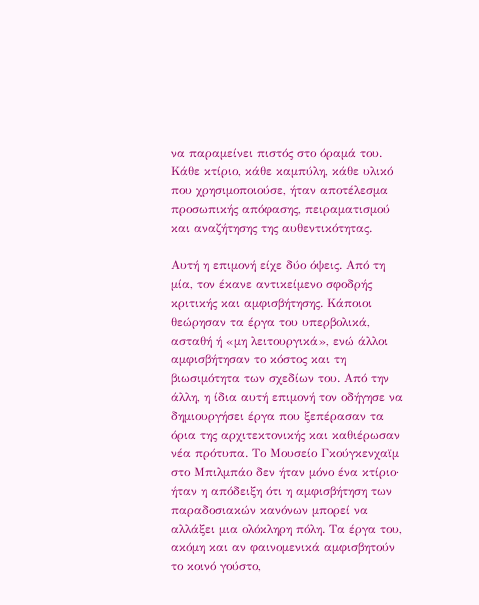να παραμείνει πιστός στο όραμά του. Κάθε κτίριο, κάθε καμπύλη, κάθε υλικό που χρησιμοποιούσε, ήταν αποτέλεσμα προσωπικής απόφασης, πειραματισμού και αναζήτησης της αυθεντικότητας.

Αυτή η επιμονή είχε δύο όψεις. Από τη μία, τον έκανε αντικείμενο σφοδρής κριτικής και αμφισβήτησης. Κάποιοι θεώρησαν τα έργα του υπερβολικά, ασταθή ή «μη λειτουργικά», ενώ άλλοι αμφισβήτησαν το κόστος και τη βιωσιμότητα των σχεδίων του. Από την άλλη, η ίδια αυτή επιμονή τον οδήγησε να δημιουργήσει έργα που ξεπέρασαν τα όρια της αρχιτεκτονικής και καθιέρωσαν νέα πρότυπα. Το Μουσείο Γκούγκενχαϊμ στο Μπιλμπάο δεν ήταν μόνο ένα κτίριο· ήταν η απόδειξη ότι η αμφισβήτηση των παραδοσιακών κανόνων μπορεί να αλλάξει μια ολόκληρη πόλη. Τα έργα του, ακόμη και αν φαινομενικά αμφισβητούν το κοινό γούστο,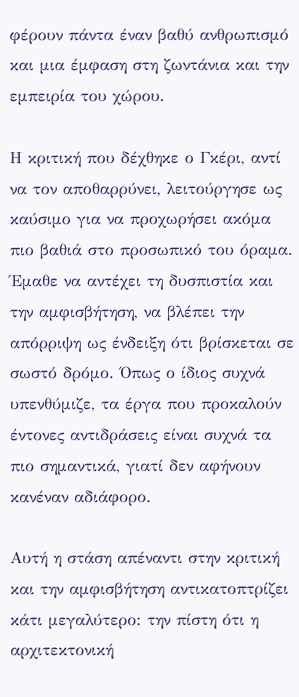φέρουν πάντα έναν βαθύ ανθρωπισμό και μια έμφαση στη ζωντάνια και την εμπειρία του χώρου.

Η κριτική που δέχθηκε ο Γκέρι, αντί να τον αποθαρρύνει, λειτούργησε ως καύσιμο για να προχωρήσει ακόμα πιο βαθιά στο προσωπικό του όραμα. Έμαθε να αντέχει τη δυσπιστία και την αμφισβήτηση, να βλέπει την απόρριψη ως ένδειξη ότι βρίσκεται σε σωστό δρόμο. Όπως ο ίδιος συχνά υπενθύμιζε, τα έργα που προκαλούν έντονες αντιδράσεις είναι συχνά τα πιο σημαντικά, γιατί δεν αφήνουν κανέναν αδιάφορο.

Αυτή η στάση απέναντι στην κριτική και την αμφισβήτηση αντικατοπτρίζει κάτι μεγαλύτερο: την πίστη ότι η αρχιτεκτονική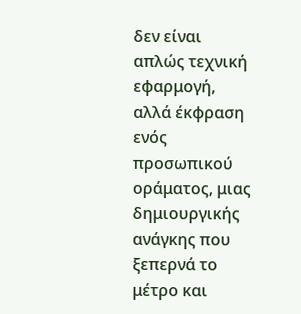δεν είναι απλώς τεχνική εφαρμογή, αλλά έκφραση ενός προσωπικού οράματος, μιας δημιουργικής ανάγκης που ξεπερνά το μέτρο και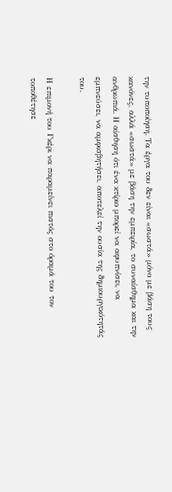την τυποποίηση. Τα έργα του δεν είναι «σωστά» μόνο με βάση τους κανόνες, αλλά «σωστά» με βάση την εμπειρία, το συναίσθημα και την ανθρωπιά. Η αίσθηση ότι ένα κτίριο μπορεί να αφυπνίσει, να εμπνεύσει, να αμφισβητήσει, αποτελεί την ουσία της δημιουργικότητάς του.

Η επιμονή του Γκέρι να παραμείνει πιστός στο όραμά του τον τοποθέτησε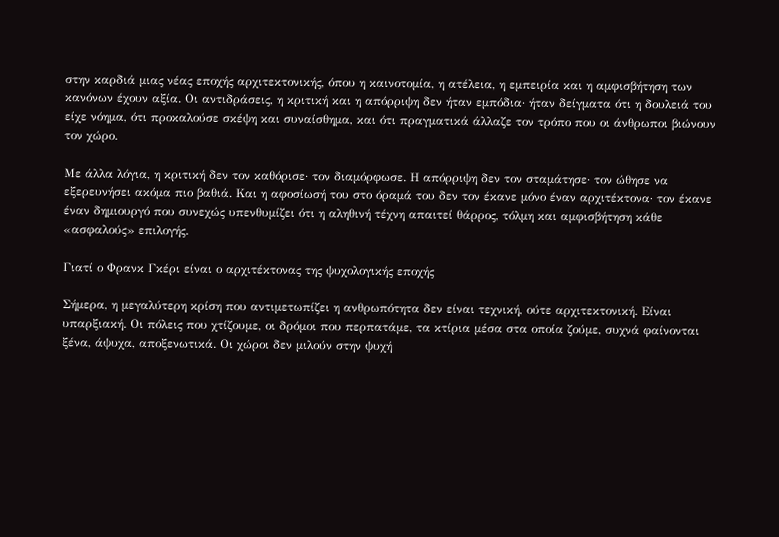στην καρδιά μιας νέας εποχής αρχιτεκτονικής, όπου η καινοτομία, η ατέλεια, η εμπειρία και η αμφισβήτηση των κανόνων έχουν αξία. Οι αντιδράσεις, η κριτική και η απόρριψη δεν ήταν εμπόδια· ήταν δείγματα ότι η δουλειά του είχε νόημα, ότι προκαλούσε σκέψη και συναίσθημα, και ότι πραγματικά άλλαζε τον τρόπο που οι άνθρωποι βιώνουν τον χώρο.

Με άλλα λόγια, η κριτική δεν τον καθόρισε· τον διαμόρφωσε. Η απόρριψη δεν τον σταμάτησε· τον ώθησε να εξερευνήσει ακόμα πιο βαθιά. Και η αφοσίωσή του στο όραμά του δεν τον έκανε μόνο έναν αρχιτέκτονα· τον έκανε έναν δημιουργό που συνεχώς υπενθυμίζει ότι η αληθινή τέχνη απαιτεί θάρρος, τόλμη και αμφισβήτηση κάθε «ασφαλούς» επιλογής.

Γιατί ο Φρανκ Γκέρι είναι ο αρχιτέκτονας της ψυχολογικής εποχής

Σήμερα, η μεγαλύτερη κρίση που αντιμετωπίζει η ανθρωπότητα δεν είναι τεχνική, ούτε αρχιτεκτονική. Είναι υπαρξιακή. Οι πόλεις που χτίζουμε, οι δρόμοι που περπατάμε, τα κτίρια μέσα στα οποία ζούμε, συχνά φαίνονται ξένα, άψυχα, αποξενωτικά. Οι χώροι δεν μιλούν στην ψυχή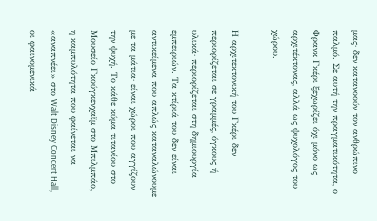μας· δεν κατανοούν τον ανθρώπινο παλμό. Σε αυτή την πραγματικότητα, ο Φρανκ Γκέρι ξεχωρίζει όχι μόνο ως αρχιτέκτονας, αλλά ως ψυχολόγος του χώρου.

Η αρχιτεκτονική του Γκέρι δεν περιορίζεται σε γραμμές, όγκους ή υλικά· περιορίζεται στη δημιουργία εμπειριών. Τα κτίριά του δεν είναι αντικείμενα που απλώς καταναλώνουμε με τα μάτια· είναι χώροι που αγγίζουν την ψυχή. Το κάθε κύμα τιτανίου στο Μουσείο Γκούγκενχαϊμ στο Μπιλμπάο, η καμπυλότητα που φαίνεται να «αναπνέει» στο Walt Disney Concert Hall, οι φαινομενικά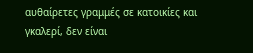αυθαίρετες γραμμές σε κατοικίες και γκαλερί, δεν είναι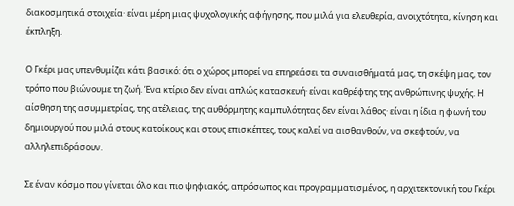διακοσμητικά στοιχεία· είναι μέρη μιας ψυχολογικής αφήγησης, που μιλά για ελευθερία, ανοιχτότητα, κίνηση και έκπληξη.

Ο Γκέρι μας υπενθυμίζει κάτι βασικό: ότι ο χώρος μπορεί να επηρεάσει τα συναισθήματά μας, τη σκέψη μας, τον τρόπο που βιώνουμε τη ζωή. Ένα κτίριο δεν είναι απλώς κατασκευή· είναι καθρέφτης της ανθρώπινης ψυχής. Η αίσθηση της ασυμμετρίας, της ατέλειας, της αυθόρμητης καμπυλότητας δεν είναι λάθος· είναι η ίδια η φωνή του δημιουργού που μιλά στους κατοίκους και στους επισκέπτες, τους καλεί να αισθανθούν, να σκεφτούν, να αλληλεπιδράσουν.

Σε έναν κόσμο που γίνεται όλο και πιο ψηφιακός, απρόσωπος και προγραμματισμένος, η αρχιτεκτονική του Γκέρι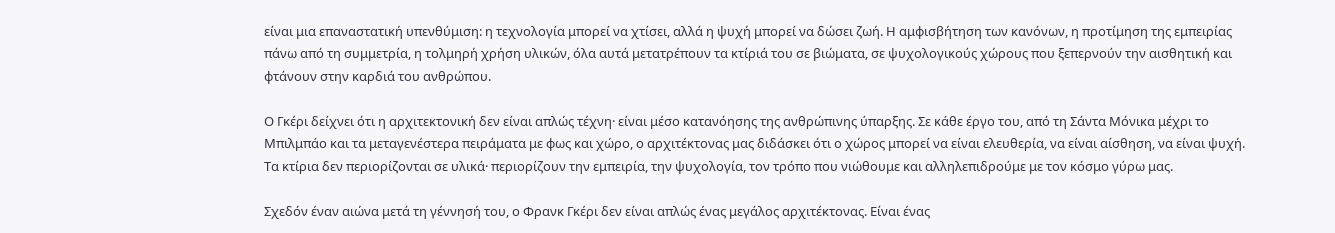είναι μια επαναστατική υπενθύμιση: η τεχνολογία μπορεί να χτίσει, αλλά η ψυχή μπορεί να δώσει ζωή. Η αμφισβήτηση των κανόνων, η προτίμηση της εμπειρίας πάνω από τη συμμετρία, η τολμηρή χρήση υλικών, όλα αυτά μετατρέπουν τα κτίριά του σε βιώματα, σε ψυχολογικούς χώρους που ξεπερνούν την αισθητική και φτάνουν στην καρδιά του ανθρώπου.

Ο Γκέρι δείχνει ότι η αρχιτεκτονική δεν είναι απλώς τέχνη· είναι μέσο κατανόησης της ανθρώπινης ύπαρξης. Σε κάθε έργο του, από τη Σάντα Μόνικα μέχρι το Μπιλμπάο και τα μεταγενέστερα πειράματα με φως και χώρο, ο αρχιτέκτονας μας διδάσκει ότι ο χώρος μπορεί να είναι ελευθερία, να είναι αίσθηση, να είναι ψυχή. Τα κτίρια δεν περιορίζονται σε υλικά· περιορίζουν την εμπειρία, την ψυχολογία, τον τρόπο που νιώθουμε και αλληλεπιδρούμε με τον κόσμο γύρω μας.

Σχεδόν έναν αιώνα μετά τη γέννησή του, ο Φρανκ Γκέρι δεν είναι απλώς ένας μεγάλος αρχιτέκτονας. Είναι ένας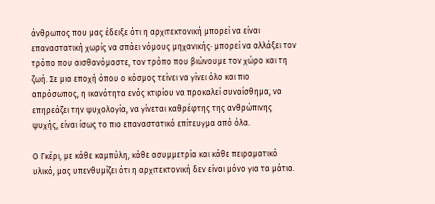άνθρωπος που μας έδειξε ότι η αρχιτεκτονική μπορεί να είναι επαναστατική χωρίς να σπάει νόμους μηχανικής· μπορεί να αλλάξει τον τρόπο που αισθανόμαστε, τον τρόπο που βιώνουμε τον χώρο και τη ζωή. Σε μια εποχή όπου ο κόσμος τείνει να γίνει όλο και πιο απρόσωπος, η ικανότητα ενός κτιρίου να προκαλεί συναίσθημα, να επηρεάζει την ψυχολογία, να γίνεται καθρέφτης της ανθρώπινης ψυχής, είναι ίσως το πιο επαναστατικό επίτευγμα από όλα.

Ο Γκέρι, με κάθε καμπύλη, κάθε ασυμμετρία και κάθε πειραματικό υλικό, μας υπενθυμίζει ότι η αρχιτεκτονική δεν είναι μόνο για τα μάτια.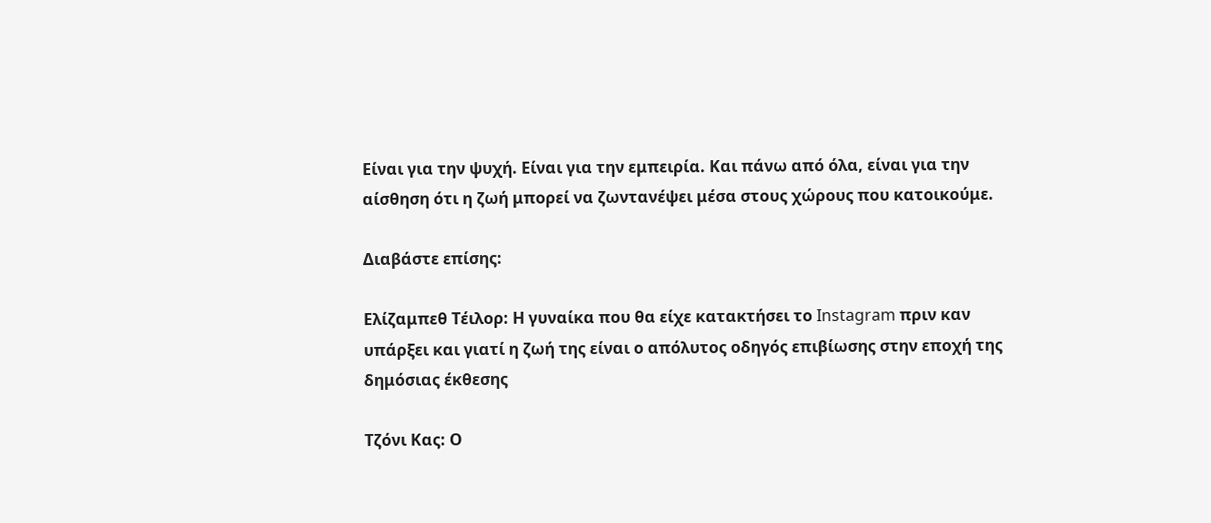Είναι για την ψυχή. Είναι για την εμπειρία. Και πάνω από όλα, είναι για την αίσθηση ότι η ζωή μπορεί να ζωντανέψει μέσα στους χώρους που κατοικούμε.

Διαβάστε επίσης:

Ελίζαμπεθ Τέιλορ: Η γυναίκα που θα είχε κατακτήσει το Instagram πριν καν υπάρξει και γιατί η ζωή της είναι ο απόλυτος οδηγός επιβίωσης στην εποχή της δημόσιας έκθεσης

Τζόνι Κας: Ο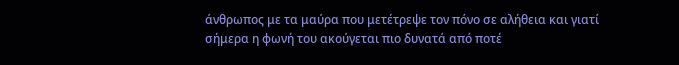άνθρωπος με τα μαύρα που μετέτρεψε τον πόνο σε αλήθεια και γιατί σήμερα η φωνή του ακούγεται πιο δυνατά από ποτέ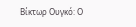Βίκτωρ Ουγκό: Ο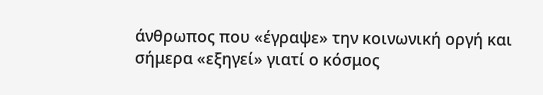άνθρωπος που «έγραψε» την κοινωνική οργή και σήμερα «εξηγεί» γιατί ο κόσμος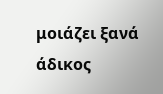μοιάζει ξανά άδικος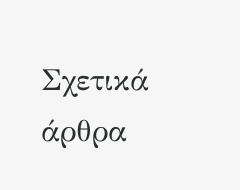Σχετικά άρθρα